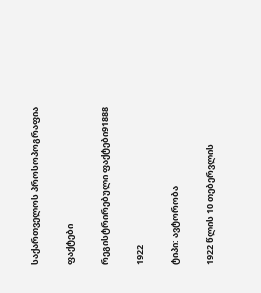საქართველოს პროსოპოგრაფია

ფაქტები

რეგისტრირებული ფაქტები91888

1922

ტიპი: ავტორობა

1922 წლის 10 თებერვლის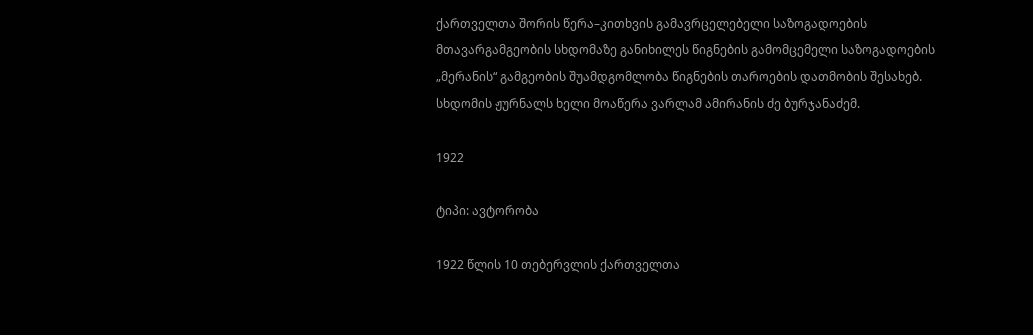ქართველთა შორის წერა–კითხვის გამავრცელებელი საზოგადოების მთავარგამგეობის სხდომაზე განიხილეს წიგნების გამომცემელი საზოგადოების „მერანის“ გამგეობის შუამდგომლობა წიგნების თაროების დათმობის შესახებ. სხდომის ჟურნალს ხელი მოაწერა ვარლამ ამირანის ძე ბურჯანაძემ.

1922

ტიპი: ავტორობა

1922 წლის 10 თებერვლის ქართველთა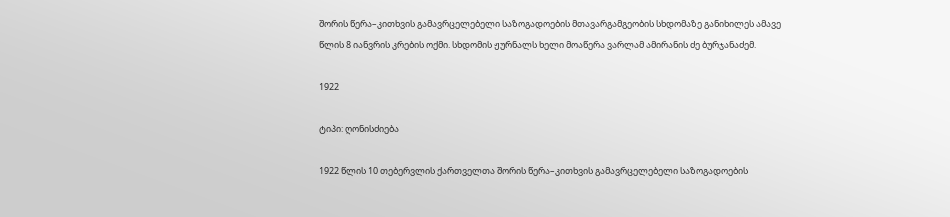შორის წერა–კითხვის გამავრცელებელი საზოგადოების მთავარგამგეობის სხდომაზე განიხილეს ამავე წლის 8 იანვრის კრების ოქმი. სხდომის ჟურნალს ხელი მოაწერა ვარლამ ამირანის ძე ბურჯანაძემ.

1922

ტიპი: ღონისძიება

1922 წლის 10 თებერვლის ქართველთა შორის წერა–კითხვის გამავრცელებელი საზოგადოების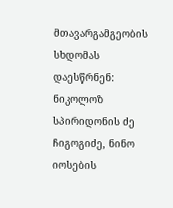მთავარგამგეობის სხდომას დაესწრნენ: ნიკოლოზ სპირიდონის ძე ჩიგოგიძე, ნინო იოსების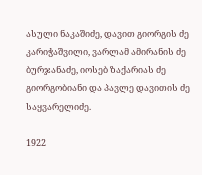ასული ნაკაშიძე, დავით გიორგის ძე კარიჭაშვილი, ვარლამ ამირანის ძე ბურჯანაძე, იოსებ ზაქარიას ძე გიორგობიანი და პავლე დავითის ძე საყვარელიძე.

1922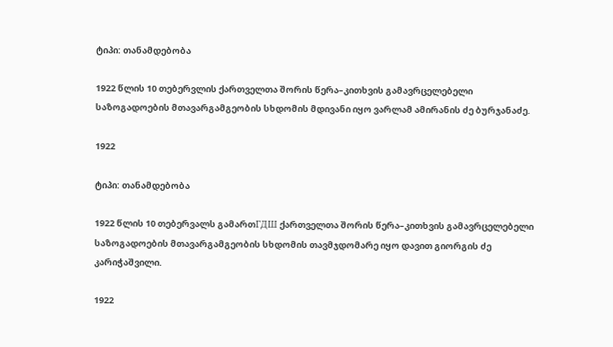ტიპი: თანამდებობა

1922 წლის 10 თებერვლის ქართველთა შორის წერა–კითხვის გამავრცელებელი საზოგადოების მთავარგამგეობის სხდომის მდივანი იყო ვარლამ ამირანის ძე ბურჯანაძე.

1922

ტიპი: თანამდებობა

1922 წლის 10 თებერვალს გამართГДШ ქართველთა შორის წერა–კითხვის გამავრცელებელი საზოგადოების მთავარგამგეობის სხდომის თავმჯდომარე იყო დავით გიორგის ძე კარიჭაშვილი.

1922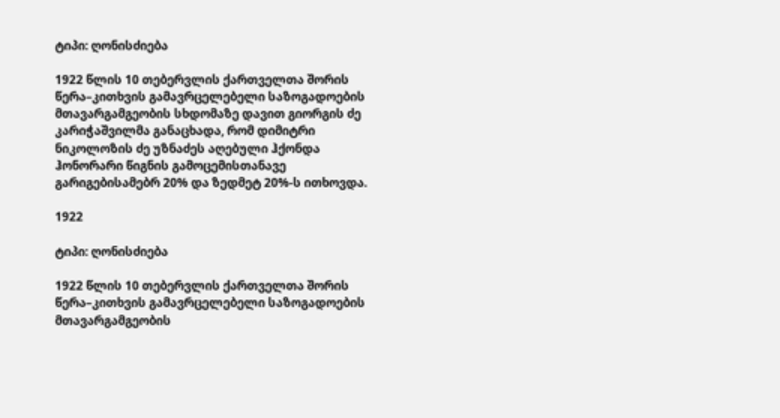ტიპი: ღონისძიება

1922 წლის 10 თებერვლის ქართველთა შორის წერა–კითხვის გამავრცელებელი საზოგადოების მთავარგამგეობის სხდომაზე დავით გიორგის ძე კარიჭაშვილმა განაცხადა, რომ დიმიტრი ნიკოლოზის ძე უზნაძეს აღებული ჰქონდა ჰონორარი წიგნის გამოცემისთანავე გარიგებისამებრ 20% და ზედმეტ 20%-ს ითხოვდა.

1922

ტიპი: ღონისძიება

1922 წლის 10 თებერვლის ქართველთა შორის წერა–კითხვის გამავრცელებელი საზოგადოების მთავარგამგეობის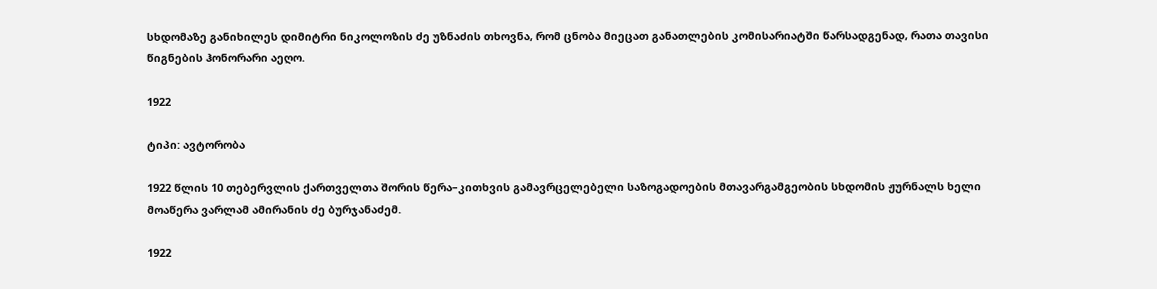სხდომაზე განიხილეს დიმიტრი ნიკოლოზის ძე უზნაძის თხოვნა, რომ ცნობა მიეცათ განათლების კომისარიატში წარსადგენად, რათა თავისი წიგნების ჰონორარი აეღო.

1922

ტიპი: ავტორობა

1922 წლის 10 თებერვლის ქართველთა შორის წერა–კითხვის გამავრცელებელი საზოგადოების მთავარგამგეობის სხდომის ჟურნალს ხელი მოაწერა ვარლამ ამირანის ძე ბურჯანაძემ.

1922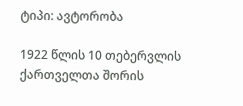ტიპი: ავტორობა

1922 წლის 10 თებერვლის ქართველთა შორის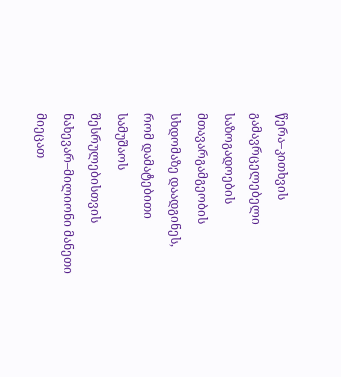წერა–კითხვის გამავრცელებელი საზოგადოების მთავარგამგეობის სხდომაზე დაადგინეს, რომ დამატებითი სამუშაოს შესრულებისთვის ნახევარ–მილიონი მანეთი მიეცათ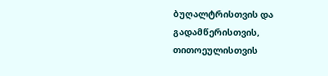ბუღალტრისთვის და გადამწერისთვის, თითოეულისთვის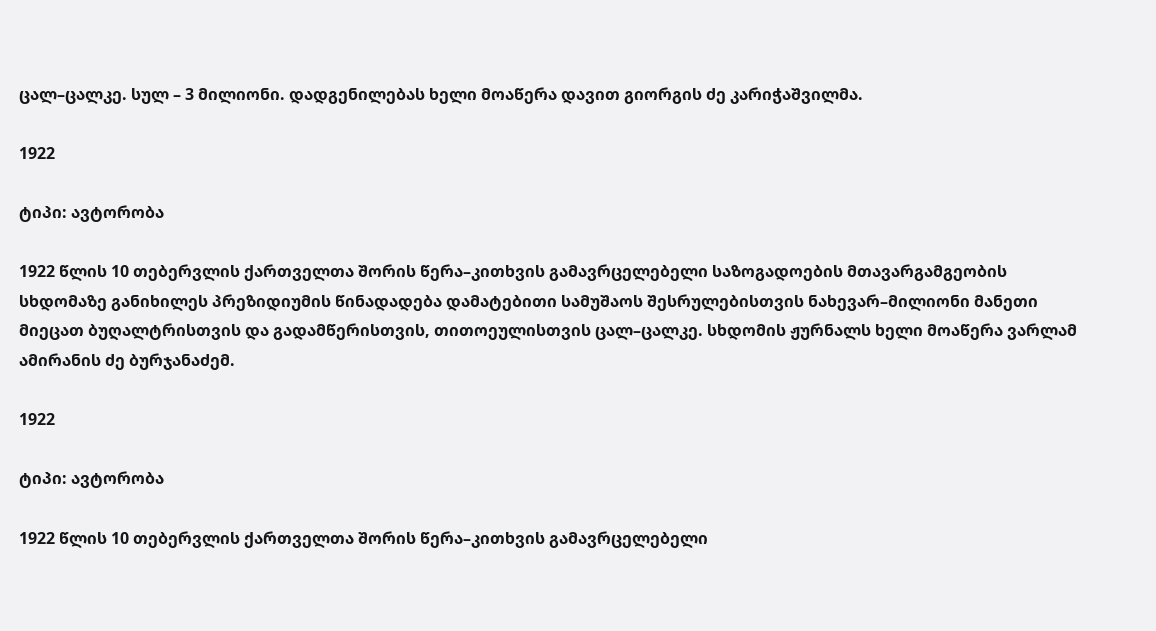ცალ–ცალკე. სულ – 3 მილიონი. დადგენილებას ხელი მოაწერა დავით გიორგის ძე კარიჭაშვილმა.

1922

ტიპი: ავტორობა

1922 წლის 10 თებერვლის ქართველთა შორის წერა–კითხვის გამავრცელებელი საზოგადოების მთავარგამგეობის სხდომაზე განიხილეს პრეზიდიუმის წინადადება დამატებითი სამუშაოს შესრულებისთვის ნახევარ–მილიონი მანეთი მიეცათ ბუღალტრისთვის და გადამწერისთვის, თითოეულისთვის ცალ–ცალკე. სხდომის ჟურნალს ხელი მოაწერა ვარლამ ამირანის ძე ბურჯანაძემ.

1922

ტიპი: ავტორობა

1922 წლის 10 თებერვლის ქართველთა შორის წერა–კითხვის გამავრცელებელი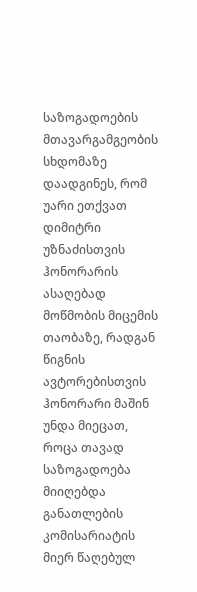საზოგადოების მთავარგამგეობის სხდომაზე დაადგინეს, რომ უარი ეთქვათ დიმიტრი უზნაძისთვის ჰონორარის ასაღებად მოწმობის მიცემის თაობაზე, რადგან წიგნის ავტორებისთვის ჰონორარი მაშინ უნდა მიეცათ, როცა თავად საზოგადოება მიიღებდა განათლების კომისარიატის მიერ წაღებულ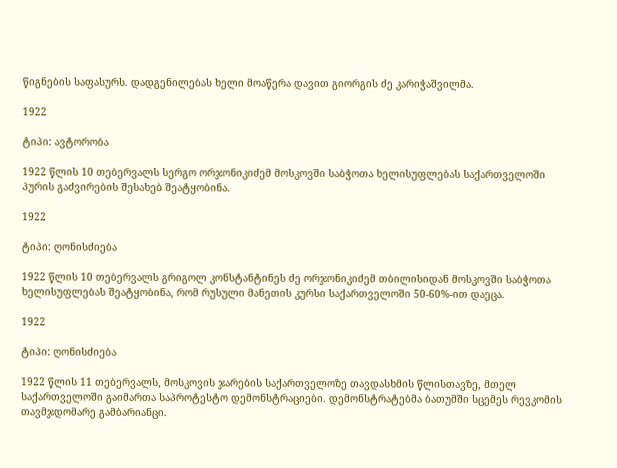წიგნების საფასურს. დადგენილებას ხელი მოაწერა დავით გიორგის ძე კარიჭაშვილმა.

1922

ტიპი: ავტორობა

1922 წლის 10 თებერვალს სერგო ორჯონიკიძემ მოსკოვში საბჭოთა ხელისუფლებას საქართველოში პურის გაძვირების შესახებ შეატყობინა.

1922

ტიპი: ღონისძიება

1922 წლის 10 თებერვალს გრიგოლ კონსტანტინეს ძე ორჯონიკიძემ თბილისიდან მოსკოვში საბჭოთა ხელისუფლებას შეატყობინა, რომ რუსული მანეთის კურსი საქართველოში 50-60%-ით დაეცა.

1922

ტიპი: ღონისძიება

1922 წლის 11 თებერვალს, მოსკოვის ჯარების საქართველოზე თავდასხმის წლისთავზე, მთელ საქართველოში გაიმართა საპროტესტო დემონსტრაციები. დემონსტრატებმა ბათუმში სცემეს რევკომის თავმჯდომარე გამბარიანცი.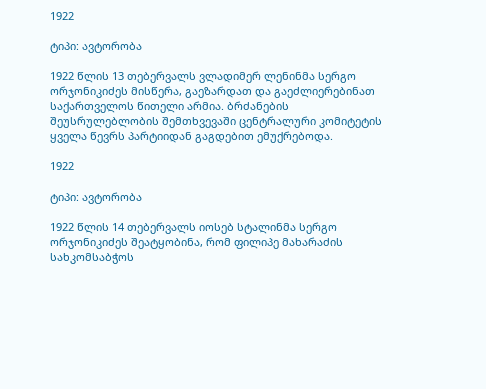1922

ტიპი: ავტორობა

1922 წლის 13 თებერვალს ვლადიმერ ლენინმა სერგო ორჯონიკიძეს მისწერა, გაეზარდათ და გაეძლიერებინათ საქართველოს წითელი არმია. ბრძანების შეუსრულებლობის შემთხვევაში ცენტრალური კომიტეტის ყველა წევრს პარტიიდან გაგდებით ემუქრებოდა.

1922

ტიპი: ავტორობა

1922 წლის 14 თებერვალს იოსებ სტალინმა სერგო ორჯონიკიძეს შეატყობინა, რომ ფილიპე მახარაძის სახკომსაბჭოს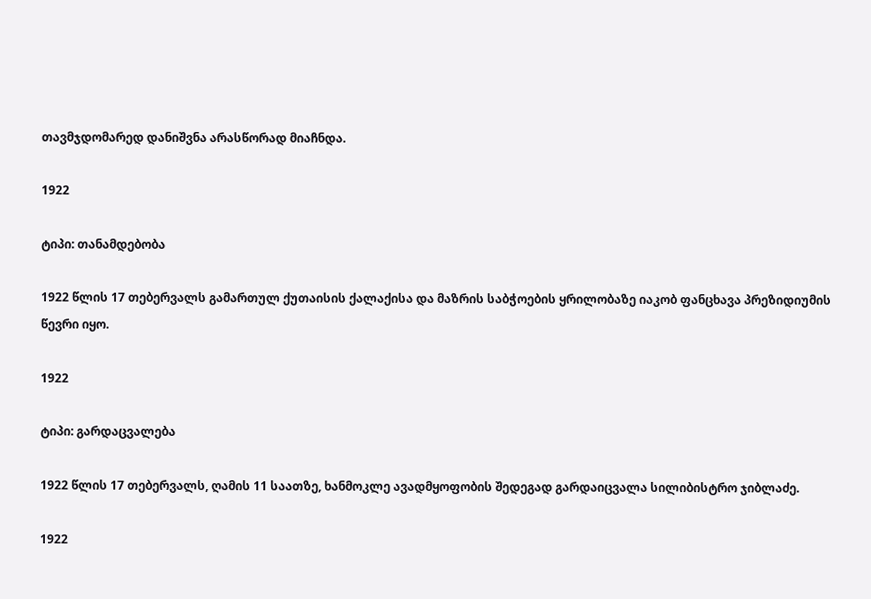თავმჯდომარედ დანიშვნა არასწორად მიაჩნდა.

1922

ტიპი: თანამდებობა

1922 წლის 17 თებერვალს გამართულ ქუთაისის ქალაქისა და მაზრის საბჭოების ყრილობაზე იაკობ ფანცხავა პრეზიდიუმის წევრი იყო.

1922

ტიპი: გარდაცვალება

1922 წლის 17 თებერვალს, ღამის 11 საათზე, ხანმოკლე ავადმყოფობის შედეგად გარდაიცვალა სილიბისტრო ჯიბლაძე.

1922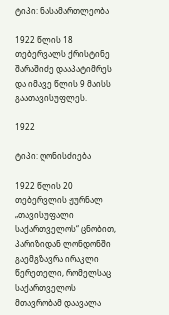ტიპი: ნასამართლეობა

1922 წლის 18 თებერვალს ქრისტინე შარაშიძე დააპატიმრეს და იმავე წლის 9 მაისს გაათავისუფლეს.

1922

ტიპი: ღონისძიება

1922 წლის 20 თებერვლის ჟურნალ „თავისუფალი საქართველოს“ ცნობით, პარიზიდან ლონდონში გაემგზავრა ირაკლი წერეთელი, რომელსაც საქართველოს მთავრობამ დაავალა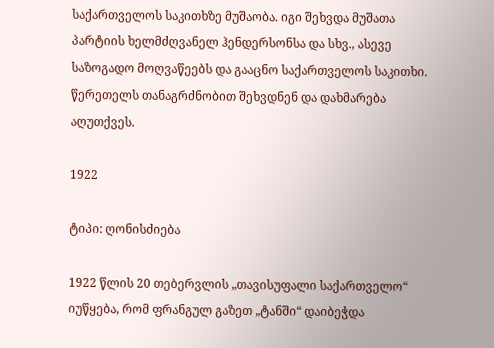საქართველოს საკითხზე მუშაობა. იგი შეხვდა მუშათა პარტიის ხელმძღვანელ ჰენდერსონსა და სხვ., ასევე საზოგადო მოღვაწეებს და გააცნო საქართველოს საკითხი. წერეთელს თანაგრძნობით შეხვდნენ და დახმარება აღუთქვეს.

1922

ტიპი: ღონისძიება

1922 წლის 20 თებერვლის „თავისუფალი საქართველო“ იუწყება, რომ ფრანგულ გაზეთ „ტანში“ დაიბეჭდა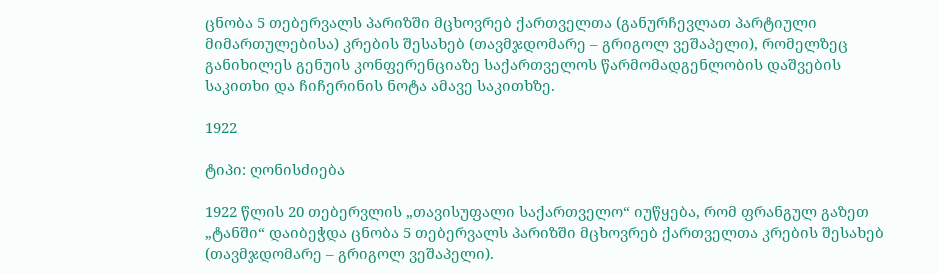ცნობა 5 თებერვალს პარიზში მცხოვრებ ქართველთა (განურჩევლათ პარტიული მიმართულებისა) კრების შესახებ (თავმჯდომარე – გრიგოლ ვეშაპელი), რომელზეც განიხილეს გენუის კონფერენციაზე საქართველოს წარმომადგენლობის დაშვების საკითხი და ჩიჩერინის ნოტა ამავე საკითხზე.

1922

ტიპი: ღონისძიება

1922 წლის 20 თებერვლის „თავისუფალი საქართველო“ იუწყება, რომ ფრანგულ გაზეთ „ტანში“ დაიბეჭდა ცნობა 5 თებერვალს პარიზში მცხოვრებ ქართველთა კრების შესახებ (თავმჯდომარე – გრიგოლ ვეშაპელი).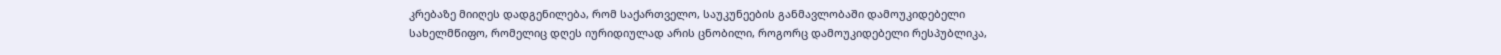კრებაზე მიიღეს დადგენილება, რომ საქართველო, საუკუნეების განმავლობაში დამოუკიდებელი სახელმწიფო, რომელიც დღეს იურიდიულად არის ცნობილი, როგორც დამოუკიდებელი რესპუბლიკა,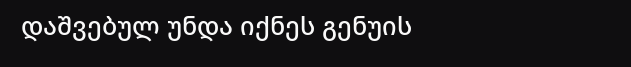დაშვებულ უნდა იქნეს გენუის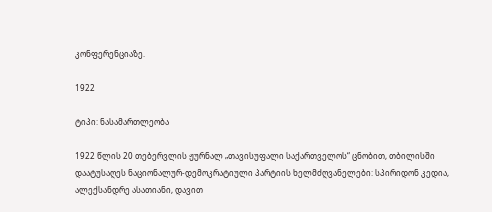კონფერენციაზე.

1922

ტიპი: ნასამართლეობა

1922 წლის 20 თებერვლის ჟურნალ „თავისუფალი საქართველოს“ ცნობით, თბილისში დაატუსაღეს ნაციონალურ-დემოკრატიული პარტიის ხელმძღვანელები: სპირიდონ კედია, ალექსანდრე ასათიანი, დავით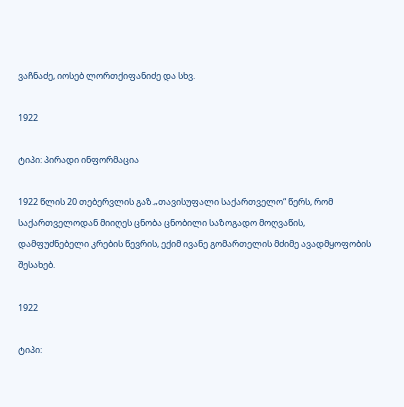ვაჩნაძე, იოსებ ლორთქიფანიძე და სხვ.

1922

ტიპი: პირადი ინფორმაცია

1922 წლის 20 თებერვლის გაზ.„თავისუფალი საქართველო“ წერს, რომ საქართველოდან მიიღეს ცნობა ცნობილი საზოგადო მოღვაწის, დამფუძნებელი კრების წევრის, ექიმ ივანე გომართელის მძიმე ავადმყოფობის შესახებ.

1922

ტიპი: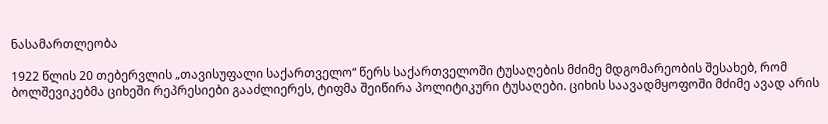ნასამართლეობა

1922 წლის 20 თებერვლის „თავისუფალი საქართველო“ წერს საქართველოში ტუსაღების მძიმე მდგომარეობის შესახებ, რომ ბოლშევიკებმა ციხეში რეპრესიები გააძლიერეს, ტიფმა შეიწირა პოლიტიკური ტუსაღები. ციხის საავადმყოფოში მძიმე ავად არის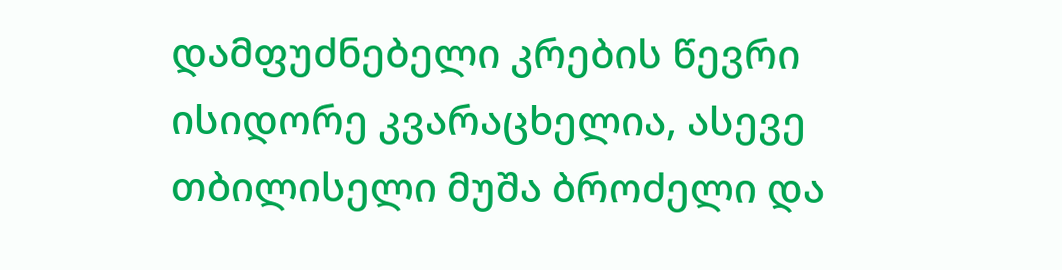დამფუძნებელი კრების წევრი ისიდორე კვარაცხელია, ასევე თბილისელი მუშა ბროძელი და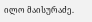ილო მაისურაძე.